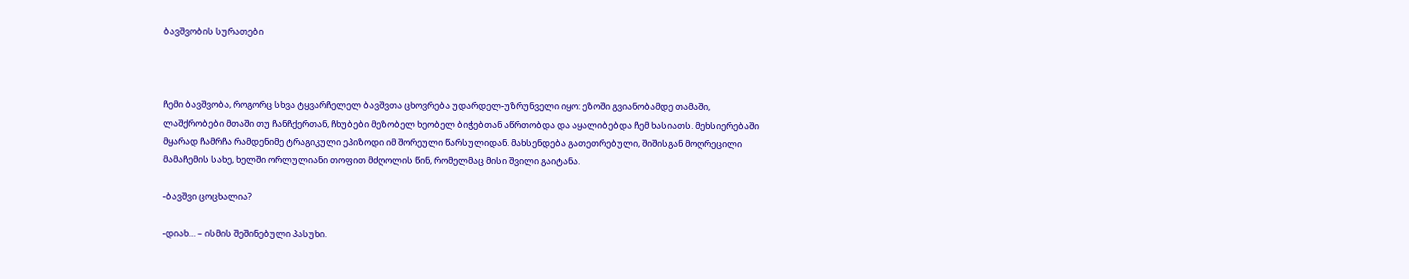ბავშვობის სურათები



ჩემი ბავშვობა, როგორც სხვა ტყვარჩელელ ბავშვთა ცხოვრება უდარდელ-უზრუნველი იყო: ეზოში გვიანობამდე თამაში, ლაშქრობები მთაში თუ ჩანჩქერთან, ჩხუბები მეზობელ ხეობელ ბიჭებთან აწრთობდა და აყალიბებდა ჩემ ხასიათს. მეხსიერებაში მყარად ჩამრჩა რამდენიმე ტრაგიკული ეპიზოდი იმ შორეული წარსულიდან. მახსენდება გათეთრებული, შიშისგან მოღრეცილი მამაჩემის სახე, ხელში ორლულიანი თოფით მძღოლის წინ, რომელმაც მისი შვილი გაიტანა.

-ბავშვი ცოცხალია?

-დიახ… – ისმის შეშინებული პასუხი.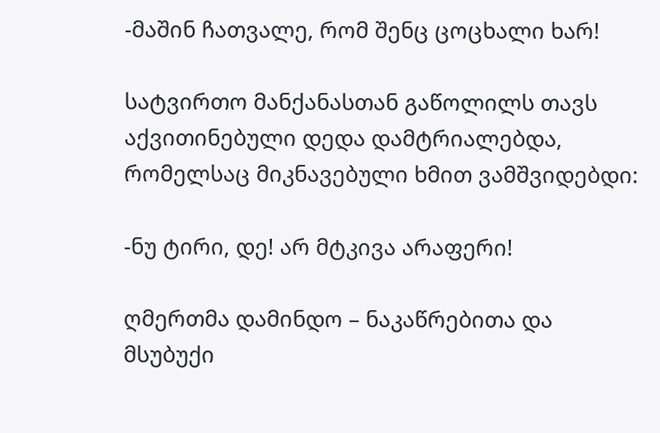-მაშინ ჩათვალე, რომ შენც ცოცხალი ხარ!

სატვირთო მანქანასთან გაწოლილს თავს აქვითინებული დედა დამტრიალებდა, რომელსაც მიკნავებული ხმით ვამშვიდებდი:

-ნუ ტირი, დე! არ მტკივა არაფერი!

ღმერთმა დამინდო – ნაკაწრებითა და მსუბუქი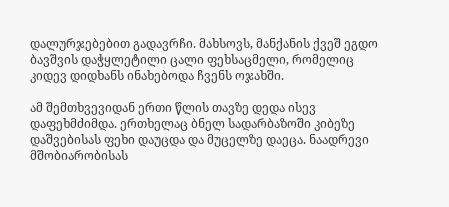დალურჯებებით გადავრჩი. მახსოვს, მანქანის ქვეშ ეგდო ბავშვის დაჭყლეტილი ცალი ფეხსაცმელი, რომელიც კიდევ დიდხანს ინახებოდა ჩვენს ოჯახში.

ამ შემთხვევიდან ერთი წლის თავზე დედა ისევ დაფეხმძიმდა. ერთხელაც ბნელ სადარბაზოში კიბეზე დაშვებისას ფეხი დაუცდა და მუცელზე დაეცა. ნაადრევი მშობიარობისას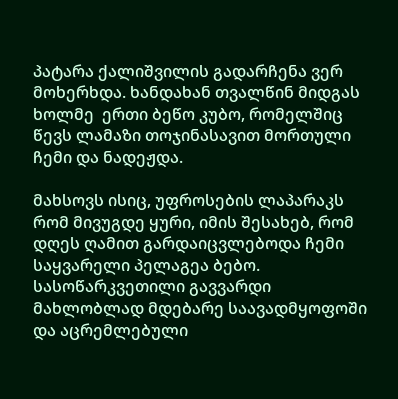პატარა ქალიშვილის გადარჩენა ვერ მოხერხდა. ხანდახან თვალწინ მიდგას ხოლმე  ერთი ბეწო კუბო, რომელშიც წევს ლამაზი თოჯინასავით მორთული ჩემი და ნადეჟდა.

მახსოვს ისიც, უფროსების ლაპარაკს რომ მივუგდე ყური, იმის შესახებ, რომ დღეს ღამით გარდაიცვლებოდა ჩემი საყვარელი პელაგეა ბებო. სასოწარკვეთილი გავვარდი მახლობლად მდებარე საავადმყოფოში და აცრემლებული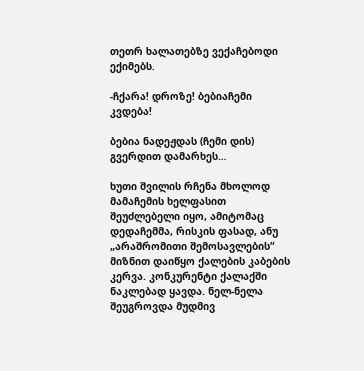თეთრ ხალათებზე ვექაჩებოდი ექიმებს.

-ჩქარა! დროზე! ბებიაჩემი კვდება!

ბებია ნადეჟდას (ჩემი დის) გვერდით დამარხეს…

ხუთი შვილის რჩენა მხოლოდ  მამაჩემის ხელფასით შეუძლებელი იყო, ამიტომაც დედაჩემმა, რისკის ფასად, ანუ „არაშრომითი შემოსავლების“ მიზნით დაიწყო ქალების კაბების კერვა. კონკურენტი ქალაქში ნაკლებად ყავდა. ნელ-ნელა შეუგროვდა მუდმივ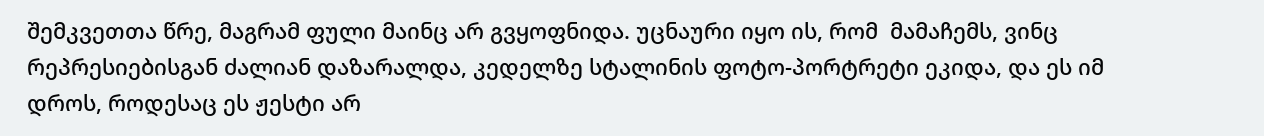შემკვეთთა წრე, მაგრამ ფული მაინც არ გვყოფნიდა. უცნაური იყო ის, რომ  მამაჩემს, ვინც რეპრესიებისგან ძალიან დაზარალდა, კედელზე სტალინის ფოტო-პორტრეტი ეკიდა, და ეს იმ დროს, როდესაც ეს ჟესტი არ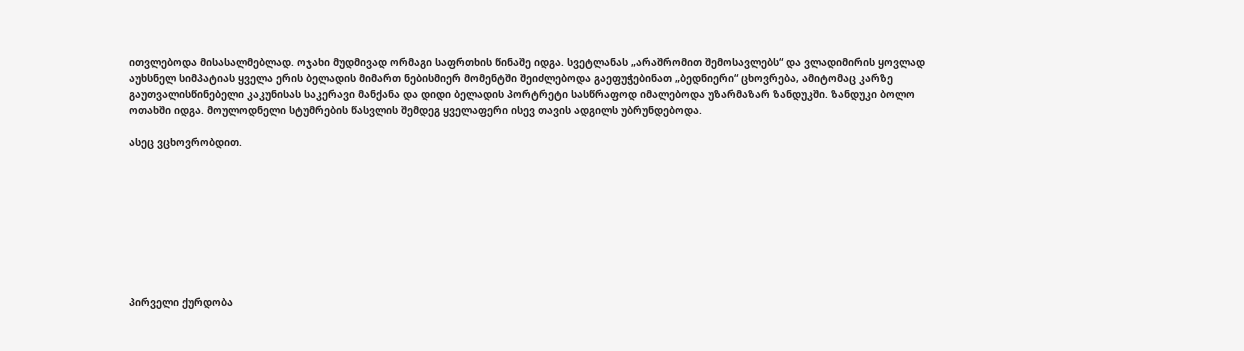ითვლებოდა მისასალმებლად. ოჯახი მუდმივად ორმაგი საფრთხის წინაშე იდგა. სვეტლანას „არაშრომით შემოსავლებს“ და ვლადიმირის ყოვლად აუხსნელ სიმპატიას ყველა ერის ბელადის მიმართ ნებისმიერ მომენტში შეიძლებოდა გაეფუჭებინათ „ბედნიერი“ ცხოვრება, ამიტომაც კარზე გაუთვალისწინებელი კაკუნისას საკერავი მანქანა და დიდი ბელადის პორტრეტი სასწრაფოდ იმალებოდა უზარმაზარ ზანდუკში. ზანდუკი ბოლო ოთახში იდგა. მოულოდნელი სტუმრების წასვლის შემდეგ ყველაფერი ისევ თავის ადგილს უბრუნდებოდა.

ასეც ვცხოვრობდით.









პირველი ქურდობა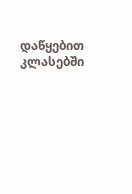დაწყებით კლასებში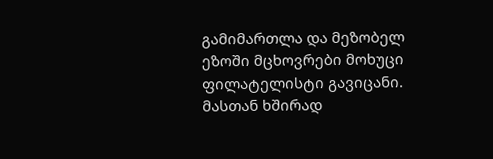გამიმართლა და მეზობელ ეზოში მცხოვრები მოხუცი ფილატელისტი გავიცანი. მასთან ხშირად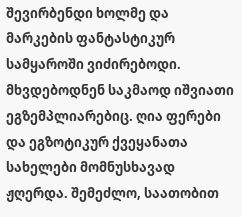შევირბენდი ხოლმე და მარკების ფანტასტიკურ სამყაროში ვიძირებოდი. მხვდებოდნენ საკმაოდ იშვიათი ეგზემპლიარებიც. ღია ფერები და ეგზოტიკურ ქვეყანათა სახელები მომნუსხავად ჟღერდა. შემეძლო, საათობით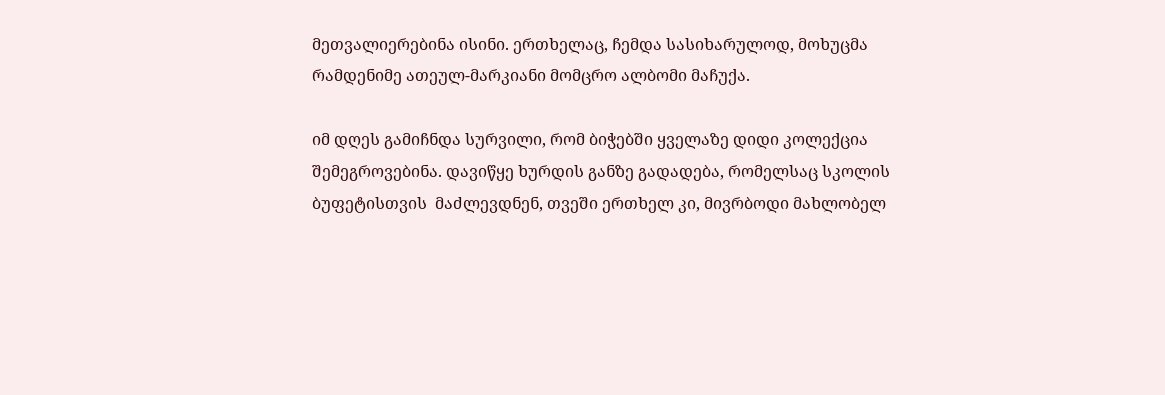მეთვალიერებინა ისინი. ერთხელაც, ჩემდა სასიხარულოდ, მოხუცმა რამდენიმე ათეულ-მარკიანი მომცრო ალბომი მაჩუქა.

იმ დღეს გამიჩნდა სურვილი, რომ ბიჭებში ყველაზე დიდი კოლექცია შემეგროვებინა. დავიწყე ხურდის განზე გადადება, რომელსაც სკოლის ბუფეტისთვის  მაძლევდნენ, თვეში ერთხელ კი, მივრბოდი მახლობელ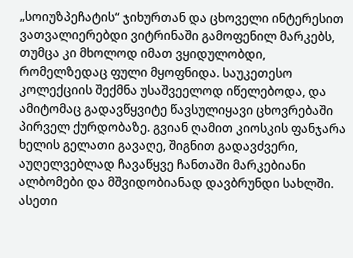„სოიუზპეჩატის“ ჯიხურთან და ცხოველი ინტერესით ვათვალიერებდი ვიტრინაში გამოფენილ მარკებს, თუმცა კი მხოლოდ იმათ ვყიდულობდი, რომელზედაც ფული მყოფნიდა. საუკეთესო კოლექციის შექმნა უსაშვეელოდ იწელებოდა, და ამიტომაც გადავწყვიტე წავსულიყავი ცხოვრებაში პირველ ქურდობაზე. გვიან ღამით კიოსკის ფანჯარა ხელის გელათი გავაღე, შიგნით გადავძვერი, აუღელვებლად ჩავაწყვე ჩანთაში მარკებიანი ალბომები და მშვიდობიანად დავბრუნდი სახლში. ასეთი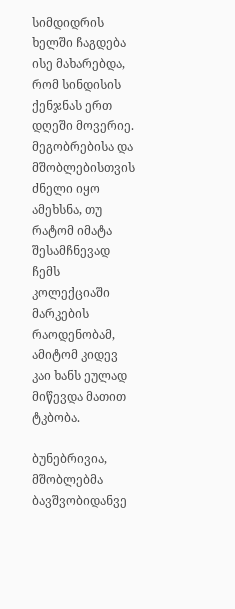სიმდიდრის ხელში ჩაგდება ისე მახარებდა, რომ სინდისის ქენჯნას ერთ დღეში მოვერიე. მეგობრებისა და მშობლებისთვის ძნელი იყო ამეხსნა, თუ რატომ იმატა შესამჩნევად ჩემს კოლექციაში მარკების რაოდენობამ, ამიტომ კიდევ კაი ხანს ეულად მიწევდა მათით ტკბობა.

ბუნებრივია, მშობლებმა ბავშვობიდანვე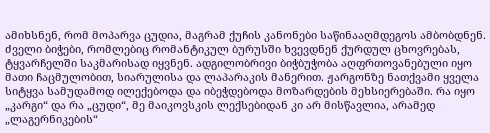ამიხსნენ, რომ მოპარვა ცუდია, მაგრამ ქუჩის კანონები საწინააღმდეგოს ამბობდნენ. ძველი ბიჭები, რომლებიც რომანტიკულ ბურუსში ხვევდნენ ქურდულ ცხოვრებას, ტყვარჩელში საკმარისად იყვნენ. ადგილობრივი ბიჭბუჭობა აღფრთოვანებული იყო მათი ჩაცმულობით, სიარულისა და ლაპარაკის მანერით. ჟარგონზე ნათქვამი ყველა სიტყვა სამუდამოდ ილექებოდა და იბეჭდებოდა მოზარდების მეხსიერებაში. რა იყო „კარგი“ და რა „ცუდი“, მე მაიკოვსკის ლექსებიდან კი არ მისწავლია, არამედ „ლაგერნიკების“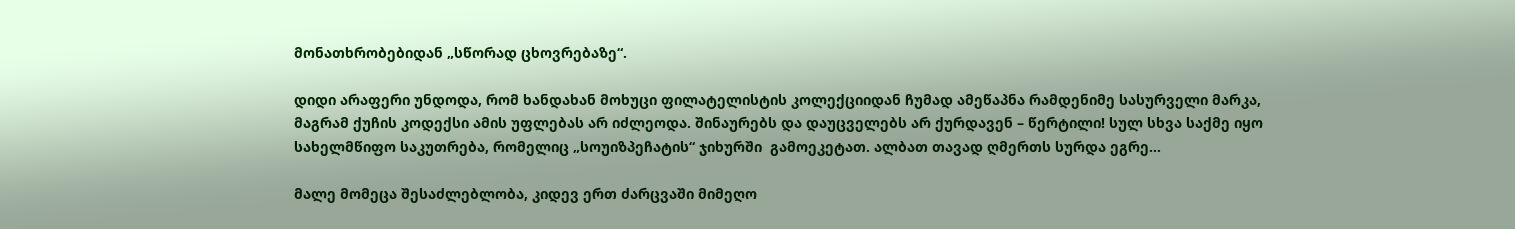მონათხრობებიდან „სწორად ცხოვრებაზე“.

დიდი არაფერი უნდოდა, რომ ხანდახან მოხუცი ფილატელისტის კოლექციიდან ჩუმად ამეწაპნა რამდენიმე სასურველი მარკა, მაგრამ ქუჩის კოდექსი ამის უფლებას არ იძლეოდა. შინაურებს და დაუცველებს არ ქურდავენ – წერტილი! სულ სხვა საქმე იყო სახელმწიფო საკუთრება, რომელიც „სოუიზპეჩატის“ ჯიხურში  გამოეკეტათ. ალბათ თავად ღმერთს სურდა ეგრე…

მალე მომეცა შესაძლებლობა, კიდევ ერთ ძარცვაში მიმეღო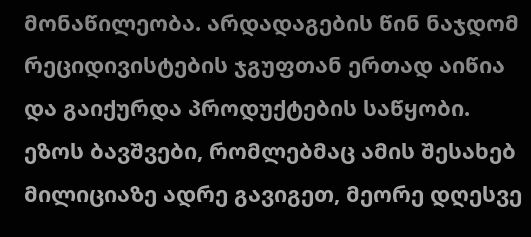მონაწილეობა. არდადაგების წინ ნაჯდომ რეციდივისტების ჯგუფთან ერთად აიწია და გაიქურდა პროდუქტების საწყობი. ეზოს ბავშვები, რომლებმაც ამის შესახებ მილიციაზე ადრე გავიგეთ, მეორე დღესვე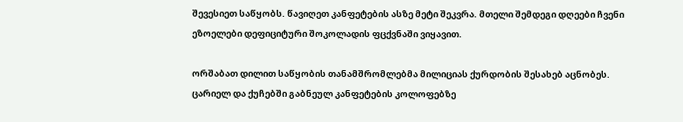შევესიეთ საწყობს. წავიღეთ კანფეტების ასზე მეტი შეკვრა. მთელი შემდეგი დღეები ჩვენი ეზოელები დეფიციტური შოკოლადის ფცქვნაში ვიყავით.

ორშაბათ დილით საწყობის თანამშრომლებმა მილიციას ქურდობის შესახებ აცნობეს. ცარიელ და ქუჩებში გაბნეულ კანფეტების კოლოფებზე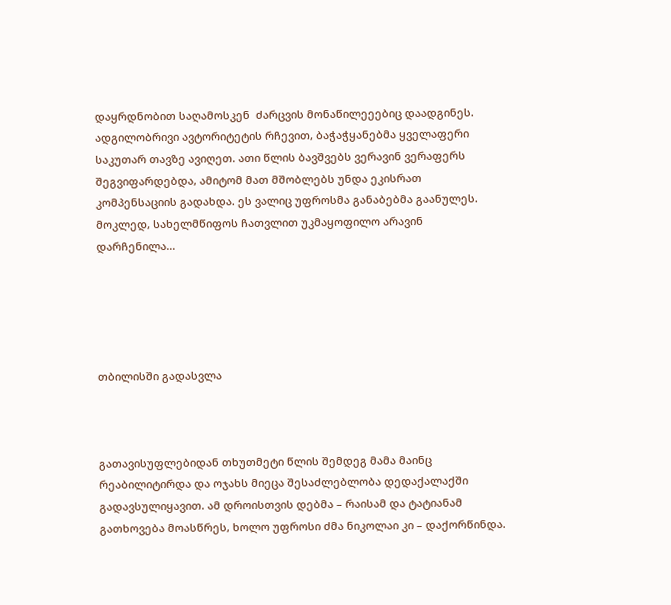დაყრდნობით საღამოსკენ  ძარცვის მონაწილეეებიც დაადგინეს. ადგილობრივი ავტორიტეტის რჩევით, ბაჭაჭყანებმა ყველაფერი საკუთარ თავზე ავიღეთ. ათი წლის ბავშვებს ვერავინ ვერაფერს შეგვიფარდებდა, ამიტომ მათ მშობლებს უნდა ეკისრათ კომპენსაციის გადახდა. ეს ვალიც უფროსმა განაბებმა გაანულეს. მოკლედ, სახელმწიფოს ჩათვლით უკმაყოფილო არავინ დარჩენილა…





თბილისში გადასვლა



გათავისუფლებიდან თხუთმეტი წლის შემდეგ მამა მაინც რეაბილიტირდა და ოჯახს მიეცა შესაძლებლობა დედაქალაქში გადავსულიყავით. ამ დროისთვის დებმა – რაისამ და ტატიანამ გათხოვება მოასწრეს, ხოლო უფროსი ძმა ნიკოლაი კი – დაქორწინდა.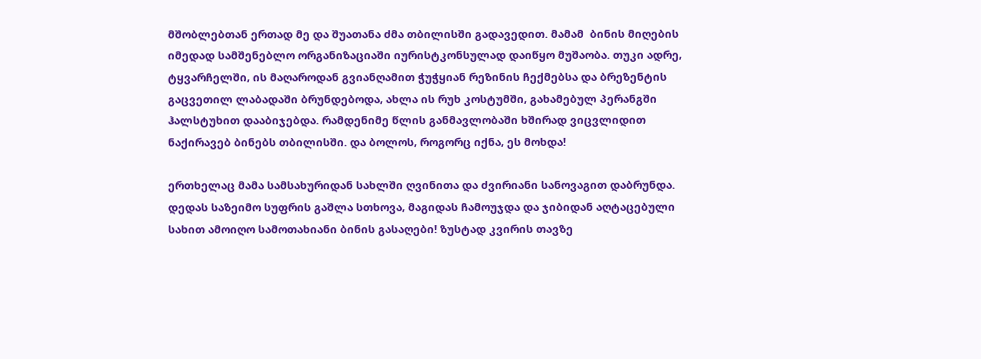მშობლებთან ერთად მე და შუათანა ძმა თბილისში გადავედით. მამამ  ბინის მიღების იმედად სამშენებლო ორგანიზაციაში იურისტკონსულად დაიწყო მუშაობა. თუკი ადრე, ტყვარჩელში, ის მაღაროდან გვიანღამით ჭუჭყიან რეზინის ჩექმებსა და ბრეზენტის გაცვეთილ ლაბადაში ბრუნდებოდა, ახლა ის რუხ კოსტუმში, გახამებულ პერანგში ჰალსტუხით დააბიჯებდა. რამდენიმე წლის განმავლობაში ხშირად ვიცვლიდით ნაქირავებ ბინებს თბილისში. და ბოლოს, როგორც იქნა, ეს მოხდა!

ერთხელაც მამა სამსახურიდან სახლში ღვინითა და ძვირიანი სანოვაგით დაბრუნდა. დედას საზეიმო სუფრის გაშლა სთხოვა, მაგიდას ჩამოუჯდა და ჯიბიდან აღტაცებული სახით ამოიღო სამოთახიანი ბინის გასაღები! ზუსტად კვირის თავზე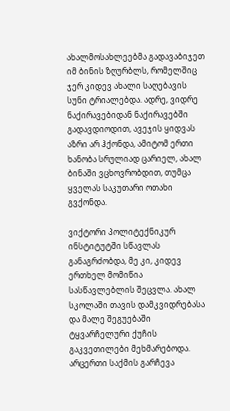ახალმოსახლეებმა გადავაბიჯეთ  იმ ბინის ზღურბლს, რომელშიც ჯერ კიდევ ახალი საღებავის სუნი ტრიალებდა. ადრე, ვიდრე ნაქირავებიდან ნაქირავებში გადავდიოდით, ავეჯის ყიდვას აზრი არ ჰქონდა, ამიტომ ერთი ხანობა სრულიად ცარიელ, ახალ ბინაში ვცხოვრობდით, თუმცა ყველას საკუთარი ოთახი გვქონდა.

ვიქტორი პოლიტექნიკურ ინსტიტუტში სწავლას განაგრძობდა, მე კი, კიდევ ერთხელ მომიწია სასწავლებლის შეცვლა. ახალ სკოლაში თავის დამკვიდრებასა და მალე შეგუებაში ტყვარჩელური ქუჩის გაკვეთილები მეხმარებოდა. არცერთი საქმის გარჩევა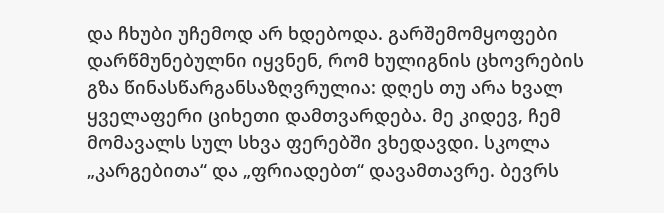და ჩხუბი უჩემოდ არ ხდებოდა. გარშემომყოფები დარწმუნებულნი იყვნენ, რომ ხულიგნის ცხოვრების გზა წინასწარგანსაზღვრულია: დღეს თუ არა ხვალ ყველაფერი ციხეთი დამთვარდება. მე კიდევ, ჩემ მომავალს სულ სხვა ფერებში ვხედავდი. სკოლა „კარგებითა“ და „ფრიადებთ“ დავამთავრე. ბევრს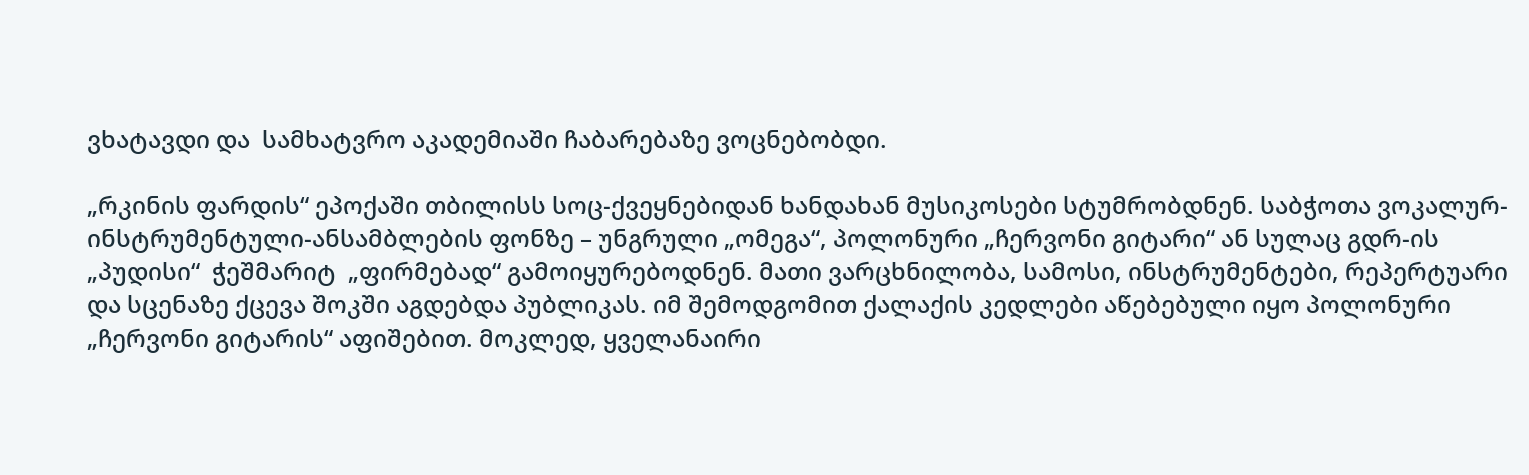ვხატავდი და  სამხატვრო აკადემიაში ჩაბარებაზე ვოცნებობდი.

„რკინის ფარდის“ ეპოქაში თბილისს სოც-ქვეყნებიდან ხანდახან მუსიკოსები სტუმრობდნენ. საბჭოთა ვოკალურ-ინსტრუმენტული-ანსამბლების ფონზე – უნგრული „ომეგა“, პოლონური „ჩერვონი გიტარი“ ან სულაც გდრ-ის „პუდისი“  ჭეშმარიტ  „ფირმებად“ გამოიყურებოდნენ. მათი ვარცხნილობა, სამოსი, ინსტრუმენტები, რეპერტუარი და სცენაზე ქცევა შოკში აგდებდა პუბლიკას. იმ შემოდგომით ქალაქის კედლები აწებებული იყო პოლონური „ჩერვონი გიტარის“ აფიშებით. მოკლედ, ყველანაირი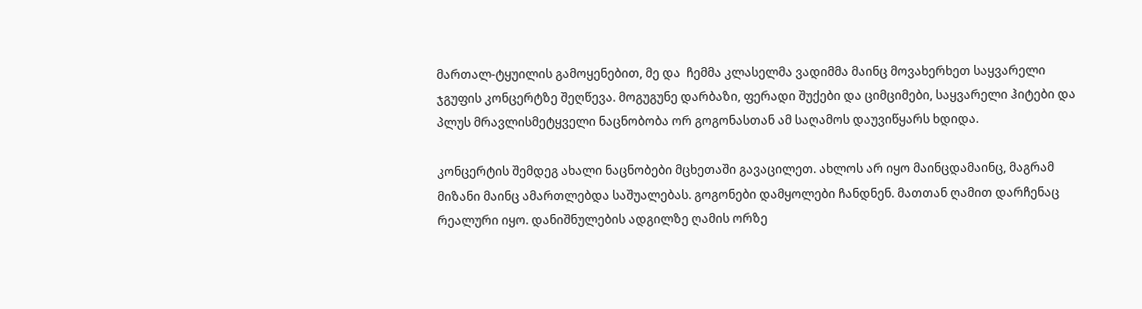მართალ-ტყუილის გამოყენებით, მე და  ჩემმა კლასელმა ვადიმმა მაინც მოვახერხეთ საყვარელი ჯგუფის კონცერტზე შეღწევა. მოგუგუნე დარბაზი, ფერადი შუქები და ციმციმები, საყვარელი ჰიტები და პლუს მრავლისმეტყველი ნაცნობობა ორ გოგონასთან ამ საღამოს დაუვიწყარს ხდიდა.

კონცერტის შემდეგ ახალი ნაცნობები მცხეთაში გავაცილეთ. ახლოს არ იყო მაინცდამაინც, მაგრამ მიზანი მაინც ამართლებდა საშუალებას. გოგონები დამყოლები ჩანდნენ. მათთან ღამით დარჩენაც რეალური იყო. დანიშნულების ადგილზე ღამის ორზე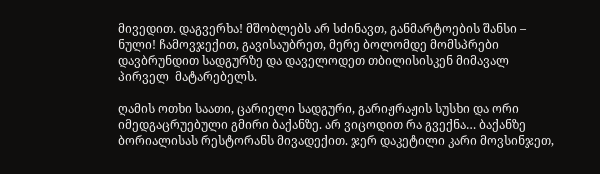მივედით. დაგვერხა! მშობლებს არ სძინავთ, განმარტოების შანსი – ნული! ჩამოვჯექით, გავისაუბრეთ, მერე ბოლომდე მომსპრები დავბრუნდით სადგურზე და დაველოდეთ თბილისისკენ მიმავალ პირველ  მატარებელს.

ღამის ოთხი საათი, ცარიელი სადგური, გარიჟრაჟის სუსხი და ორი იმედგაცრუებული გმირი ბაქანზე. არ ვიცოდით რა გვექნა… ბაქანზე ბორიალისას რესტორანს მივადექით. ჯერ დაკეტილი კარი მოვსინჯეთ,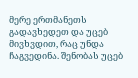მერე ერთმანეთს  გადავხედეთ და უცებ მივხვდით, რაც უნდა ჩაგვედინა. შენობას უცებ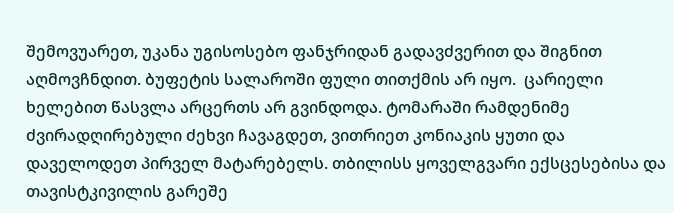შემოვუარეთ, უკანა უგისოსებო ფანჯრიდან გადავძვერით და შიგნით აღმოვჩნდით. ბუფეტის სალაროში ფული თითქმის არ იყო.  ცარიელი ხელებით წასვლა არცერთს არ გვინდოდა. ტომარაში რამდენიმე ძვირადღირებული ძეხვი ჩავაგდეთ, ვითრიეთ კონიაკის ყუთი და დაველოდეთ პირველ მატარებელს. თბილისს ყოველგვარი ექსცესებისა და თავისტკივილის გარეშე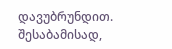დავუბრუნდით. შესაბამისად,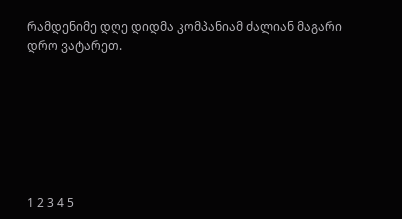რამდენიმე დღე დიდმა კომპანიამ ძალიან მაგარი დრო ვატარეთ.







1 2 3 4 5